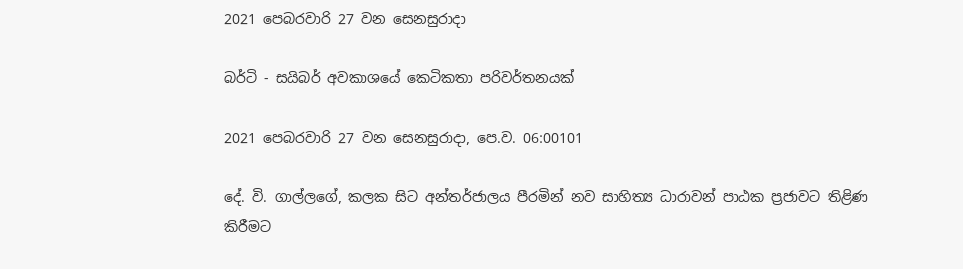2021 පෙබරවාරි 27 වන සෙනසුරාදා

බර්ටි - සයිබර් අවකාශයේ කෙටිකතා පරිවර්තනයක්

2021 පෙබරවාරි 27 වන සෙනසුරාදා, පෙ.ව. 06:00101

දේ. වි. ගාල්ලගේ, කලක සිට අන්තර්ජාලය පීරමින් නව සාහිත්‍ය ධාරාවන් පාඨක ප්‍රජාවට තිළිණ කිරීමට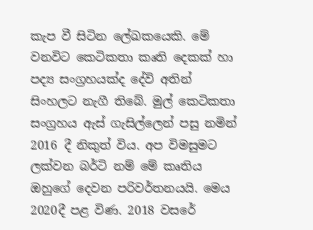කැප වී සිටින ලේඛකයෙකි. මේ වනවිට කෙටිකතා කෘති දෙකක් හා පද්‍ය සංග්‍රහයක්ද දේවි අතින් සිංහලට නැගී තිබේ. මුල් කෙටිකතා සංග්‍රහය ඇස් ගැසිල්ලෙන් පසු නමින් 2016 දී නිකුත් විය. අප විමසුමට ලක්වන බර්ටි නම් මේ කෘතිය ඔහුගේ දෙවන පරිවර්තනයයි. මෙය 2020දී පළ විණ. 2018 වසරේ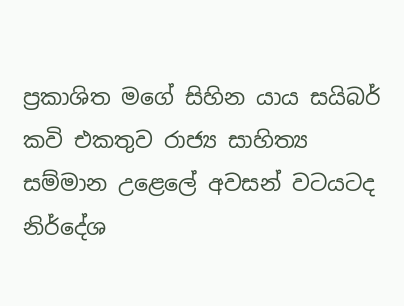ප්‍රකාශිත මගේ සිහින යාය සයිබර් කවි එකතුව රාජ්‍ය සාහිත්‍ය සම්මාන උළෙලේ අවසන් වටයටද නිර්දේශ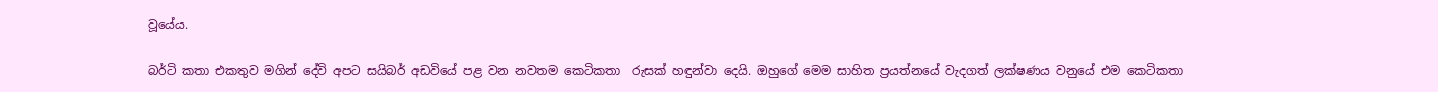වූයේය.

බර්ටි කතා එකතුව මගින් දේවි අපට සයිබර් අඩවියේ පළ වන නවතම කෙටිකතා  රුසක් හඳුන්වා දෙයි. ඔහුගේ මෙම සාහිත ප්‍රයත්නයේ වැදගත් ලක්ෂණය වනුයේ එම කෙටිකතා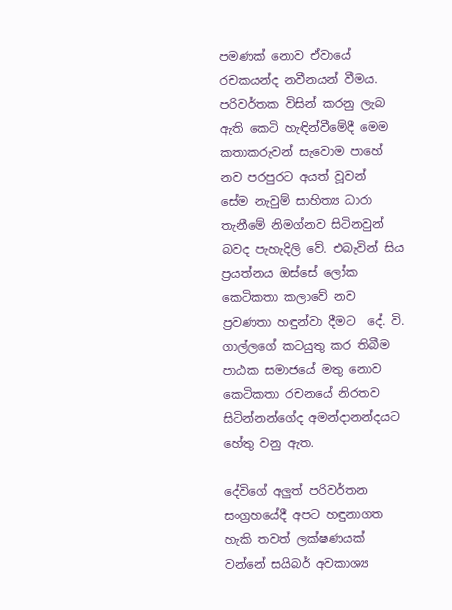පමණක් නොව ඒවායේ රචකයන්ද නවීනයන් වීමය. පරිවර්තක විසින් කරනු ලැබ ඇති කෙටි හැඳින්වීමේදී මෙම කතාකරුවන් සැවොම පාහේ නව පරපුරට අයත් වූවන්  සේම නැවුම් සාහිත්‍ය ධාරා තැනීමේ නිමග්නව සිටිනවුන් බවද පැහැදිලි වේ. එබැවින් සිය ප්‍රයත්නය ඔස්සේ ලෝක කෙටිකතා කලාවේ නව ප්‍රවණතා හඳුන්වා දීමට  දේ. වි. ගාල්ලගේ කටයුතු කර තිබීම පාඨක සමාජයේ මතු නොව කෙටිකතා රචනයේ නිරතව සිටින්නන්ගේද අමන්දානන්දයට හේතු වනු ඇත.

දේවිගේ අලුත් පරිවර්තන සංග්‍රහයේදී අපට හඳුනාගත හැකි තවත් ලක්ෂණයක් වන්නේ සයිබර් අවකාශ්‍ය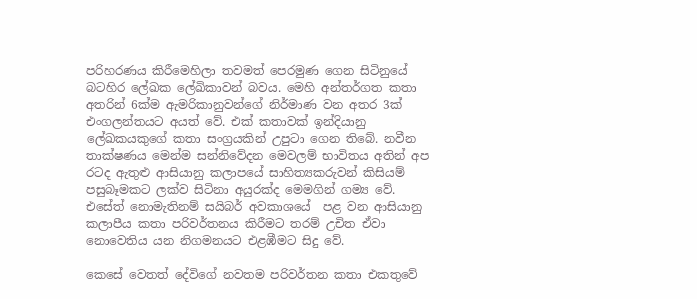පරිහරණය කිරීමෙහිලා තවමත් පෙරමුණ ගෙන සිටිනුයේ බටහිර ලේඛක ලේඛිකාවන් බවය. මෙහි අන්තර්ගත කතා අතරින් 6ක්ම ඇමරිකානුවන්ගේ නිර්මාණ වන අතර 3ක් එංගලන්තයට අයත් වේ. එක් කතාවක් ඉන්දියානු ලේඛකයකුගේ කතා සංග්‍රයකින් උපුටා ගෙන තිබේ. නවීන තාක්ෂණය මෙන්ම සන්නිවේදන මෙවලම් භාවිතය අතින් අප රටද ඇතුළු ආසියානු කලාපයේ සාහිත්‍යකරුවන් කිසියම් පසුබෑමකට ලක්ව සිටිනා අයුරක්ද මෙමගින් ගම්‍ය වේ. එසේත් නොමැතිනම් සයිබර් අවකාශයේ  පළ වන ආසියානු කලාපීය කතා පරිවර්තනය කිරීමට තරම් උචිත ඒවා නොවෙතිය යන නිගමනයට එළඹීමට සිදු වේ.

කෙසේ වෙතත් දේවිගේ නවතම පරිවර්තන කතා එකතුවේ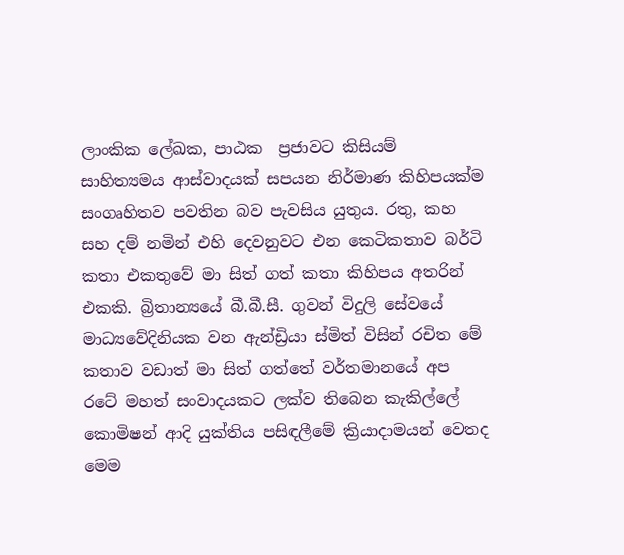ලාංකික ලේඛක, පාඨක  ප්‍රජාවට කිසියම් සාහිත්‍යමය ආස්වාදයක් සපයන නිර්මාණ කිහිපයක්ම සංගෘහිතව පවතින බව පැවසිය යුතුය. රතු, කහ සහ දම් නමින් එහි දෙවනුවට එන කෙටිකතාව බර්ටි කතා එකතුවේ මා සිත් ගත් කතා කිහිපය අතරින් එකකි. බ්‍රිතාන්‍යයේ බී.බී.සී. ගුවන් විදුලි සේවයේ  මාධ්‍යවේදිනියක වන ඇන්ඩ්‍රියා ස්මිත් විසින් රචිත මේ කතාව වඩාත් මා සිත් ගත්තේ වර්තමානයේ අප රටේ මහත් සංවාදයකට ලක්ව තිබෙන කැකිල්ලේ කොමිෂන් ආදි යුක්තිය පසිඳලීමේ ක්‍රියාදාමයන් වෙතද මෙම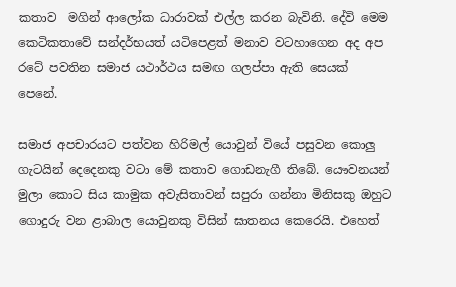කතාව  මගින් ආලෝක ධාරාවක් එල්ල කරන බැවිනි. දේවි මෙම කෙටිකතාවේ සන්දර්භයත් යටිපෙළත් මනාව වටහාගෙන අද අප රටේ පවතින සමාජ යථාර්ථය සමඟ ගලප්පා ඇති සෙයක් පෙනේ.

සමාජ අපචාරයට පත්වන හිරිමල් යොවුන් වියේ පසුවන කොලු ගැටයින් දෙදෙනකු වටා මේ කතාව ගොඩනැගී තිබේ. යෞවනයන් මුලා කොට සිය කාමුක අවැසිතාවන් සපුරා ගන්නා මිනිසකු ඔහුට ගොදුරු වන ළාබාල යොවුනකු විසින් ඝාතනය කෙරෙයි. එහෙත්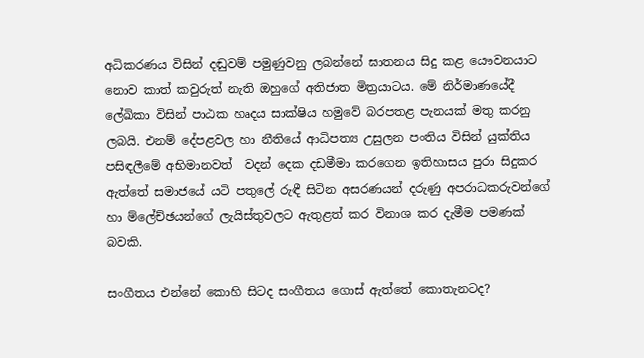අධිකරණය විසින් දඬුවම් පමුණුවනු ලබන්නේ ඝාතනය සිදු කළ යෞවනයාට නොව කාත් කවුරුත් නැති ඔහුගේ අතිජාත මිත්‍රයාටය. මේ නිර්මාණයේදී ලේඛිකා විසින් පාඨක හෘදය සාක්ෂිය හමුවේ බරපතළ පැනයක් මතු කරනු ලබයි. එනම් දේපළවල හා නීතියේ ආධිපත්‍ය උසුලන පංතිය විසින් යුක්තිය පසිඳලීමේ අභිමානවත්  වදන් දෙක දඩමීමා කරගෙන ඉතිහාසය පුරා සිදුකර ඇත්තේ සමාජයේ යටි පතුලේ රුඳී සිටින අසරණයන් දරුණු අපරාධකරුවන්ගේ හා ම්ලේච්ඡයන්ගේ ලැයිස්තුවලට ඇතුළත් කර විනාශ කර දැමීම පමණක් බවකි.

සංගීතය එන්නේ කොහි සිටද සංගීතය ගොස් ඇත්තේ කොතැනටද?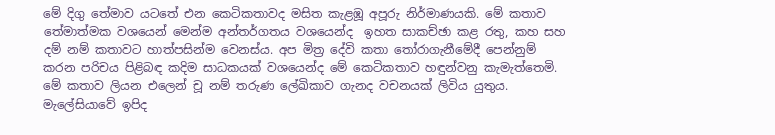මේ දිගු තේමාව යටතේ එන කෙටිකතාවද මසිත කැළඹූ අපූරු නිර්මාණයකි. මේ කතාව තේමාත්මක වශයෙන් මෙන්ම අන්තර්ගතය වශයෙන්ද  ඉහත සාකච්ඡා කළ රතු, කහ සහ දම් නම් කතාවට හාත්පසින්ම වෙනස්ය. අප මිත්‍ර දේවි කතා තෝරාගැනීමේදී පෙන්නුම් කරන පරිචය පිළිබඳ කදිම සාධකයක් වශයෙන්ද මේ කෙටිකතාව හඳුන්වනු කැමැත්තෙමි. මේ කතාව ලියන එලෙන් චූ නම් තරුණ ලේඛිකාව ගැනද වචනයක් ලිවිය යුතුය. මැලේසියාවේ ඉපිද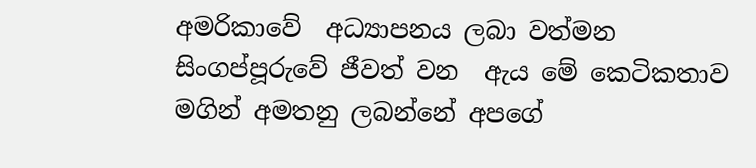අමරිකාවේ  අධ්‍යාපනය ලබා වත්මන සිංගප්පූරුවේ ජීවත් වන  ඇය මේ කෙටිකතාව මගින් අමතනු ලබන්නේ අපගේ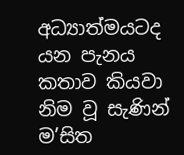අධ්‍යාත්මයටද යන පැනය කතාව කියවා නිම වූ සැණින් ම’සිත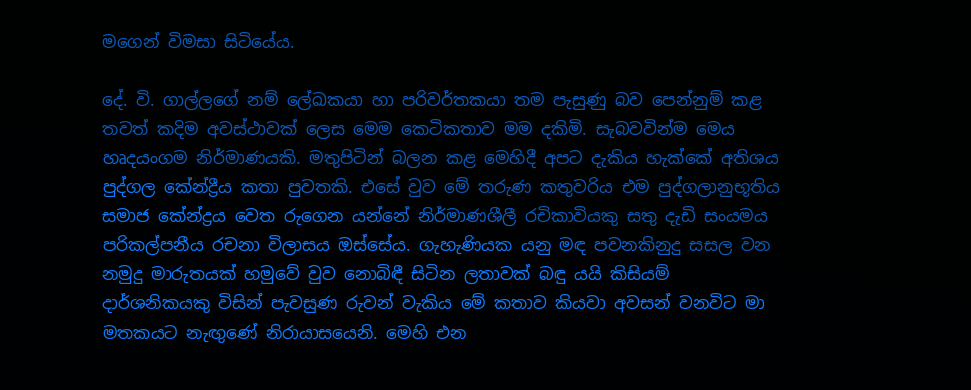මගෙන් විමසා සිටියේය.

දේ. වි. ගාල්ලගේ නම් ලේඛකයා හා පරිවර්තකයා තම පැසුණු බව පෙන්නුම් කළ තවත් කදිම අවස්ථාවක් ලෙස මෙම කෙටිකතාව මම දකිමි. සැබවවින්ම මෙය හෘදයංගම නිර්මාණයකි. මතුපිටින් බලන කළ මෙහිදී අපට දැකිය හැක්කේ අතිශය පුද්ගල කේන්ද්‍රීය කතා පුවතකි. එසේ වුව මේ තරුණ කතුවරිය එම පුද්ගලානුභූතිය සමාජ කේන්ද්‍රය වෙත රුගෙන යන්නේ නිර්මාණශීලී රචිකාවියකු සතු දැඩි සංයමය පරිකල්පනීය රචනා විලාසය ඔස්සේය. ගැහැණියක යනු මඳ පවනකිනුදු සසල වන නමුදු මාරුතයක් හමුවේ වුව නොබිඳී සිටින ලතාවක් බඳු යයි කිසියම් දාර්ශනිකයකු විසින් පැවසුණ රුවන් වැකිය මේ කතාව කියවා අවසන් වනවිට මා මතකයට නැඟුණේ නිරායාසයෙනි. මෙහි එන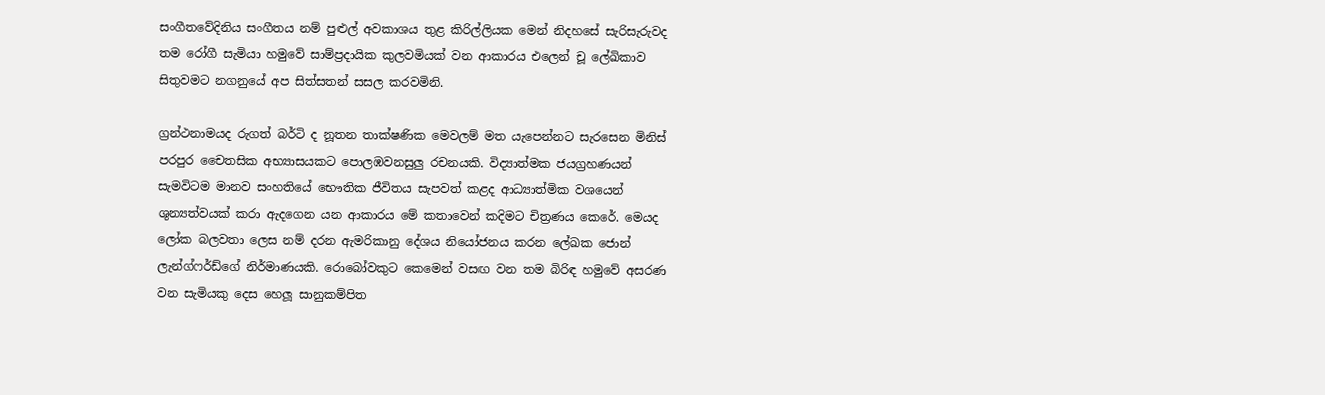සංගීතවේදිනිය සංගීතය නම් පුළුල් අවකාශය තුළ කිරිල්ලියක මෙන් නිදහසේ සැරිසැරුවද තම රෝගී සැමියා හමුවේ සාම්ප්‍රදායික කුලවමියක් වන ආකාරය එලෙන් චූ ලේඛිකාව සිතුවමට නගනුයේ අප සිත්සතන් සසල කරවමිනි.

ග්‍රන්ථනාමයද රුගත් බර්ටි ද නූතන තාක්ෂණික මෙවලම් මත යැපෙන්නට සැරසෙන මිනිස් පරපුර චෛතසික අභ්‍යාසයකට පොලඹවනසුලු රචනයකි. විද්‍යාත්මක ජයග්‍රහණයන් සැමවිටම මානව සංහතියේ භෞතික ජීවිතය සැපවත් කළද ආධ්‍යාත්මික වශයෙන් ශුන්‍යත්වයක් කරා ඇදගෙන යන ආකාරය මේ කතාවෙන් කදිමට චිත්‍රණය කෙරේ. මෙයද ලෝක බලවතා ලෙස නම් දරන ඇමරිකානු දේශය නියෝජනය කරන ලේඛක ජොන් ලැන්ග්ෆර්ඩ්ගේ නිර්මාණයකි. රොබෝවකුට කෙමෙන් වසඟ වන තම බිරිඳ හමුවේ අසරණ වන සැමියකු දෙස හෙලූ සානුකම්පිත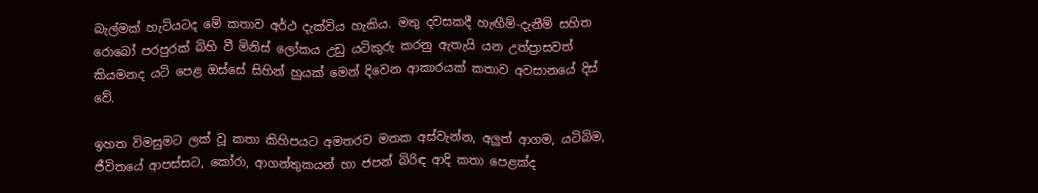බැල්මක් හැටියටද මේ කතාව අර්ථ දැක්විය හැකිය. මතු දවසකදී හැඟීම්-දැනීම් සහිත රොබෝ පරපුරක් බිහි වී මිනිස් ලෝකය උඩු යටිකුරු කරනු ඇතැයි යන උත්ප්‍රාසවත් කියමනද යටි පෙළ ඔස්සේ සිහින් හුයක් මෙන් දිවෙන ආකාරයක් කතාව අවසානයේ දිස් වේ.

ඉහත විමසුමට ලක් වූ කතා කිහිපයට අමතරව මතක අස්වැන්න, අලුත් ආගම, යටිබිම, ජීවිතයේ ආපස්සට, කෝරා, ආගන්තුකයන් හා ජපන් බිරිඳ ආදි කතා පෙළක්ද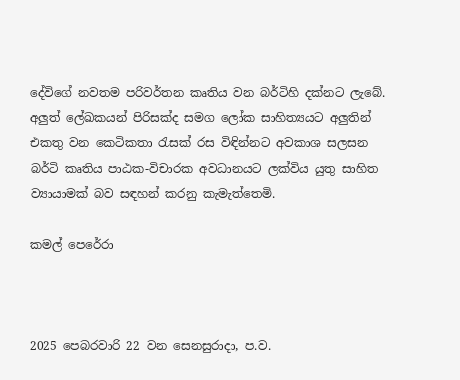දේවිගේ නවතම පරිවර්තන කෘතිය වන බර්ටිහි දක්නට ලැබේ. අලුත් ලේඛකයන් පිරිසක්ද සමග ලෝක සාහිත්‍යයට අලුතින් එකතු වන කෙටිකතා රැසක් රස විඳින්නට අවකාශ සලසන බර්ටි කෘතිය පාඨක-විචාරක අවධානයට ලක්විය යුතු සාහිත ව්‍යායාමක් බව සඳහන් කරනු කැමැත්තෙමි.

කමල් පෙරේරා



2025 පෙබරවාරි 22 වන සෙනසුරාදා, ප.ව.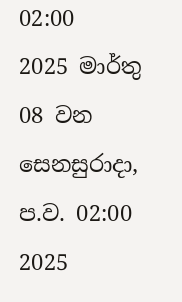02:00
2025 මාර්තු 08 වන සෙනසුරාදා, ප.ව. 02:00
2025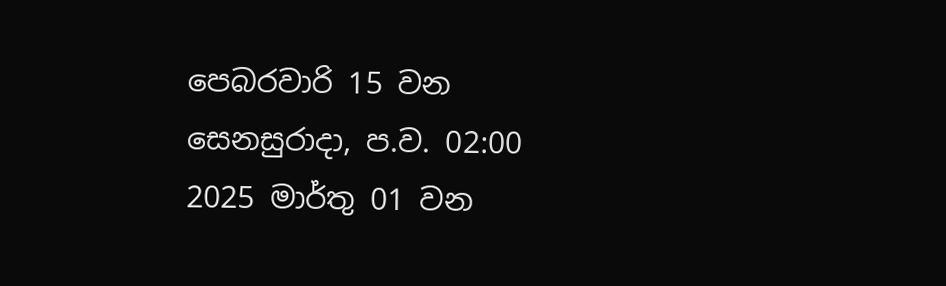පෙබරවාරි 15 වන සෙනසුරාදා, ප.ව. 02:00
2025 මාර්තු 01 වන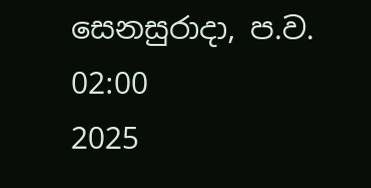සෙනසුරාදා, ප.ව. 02:00
2025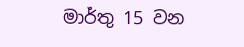මාර්තු 15 වන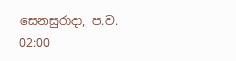සෙනසුරාදා, ප.ව. 02:00